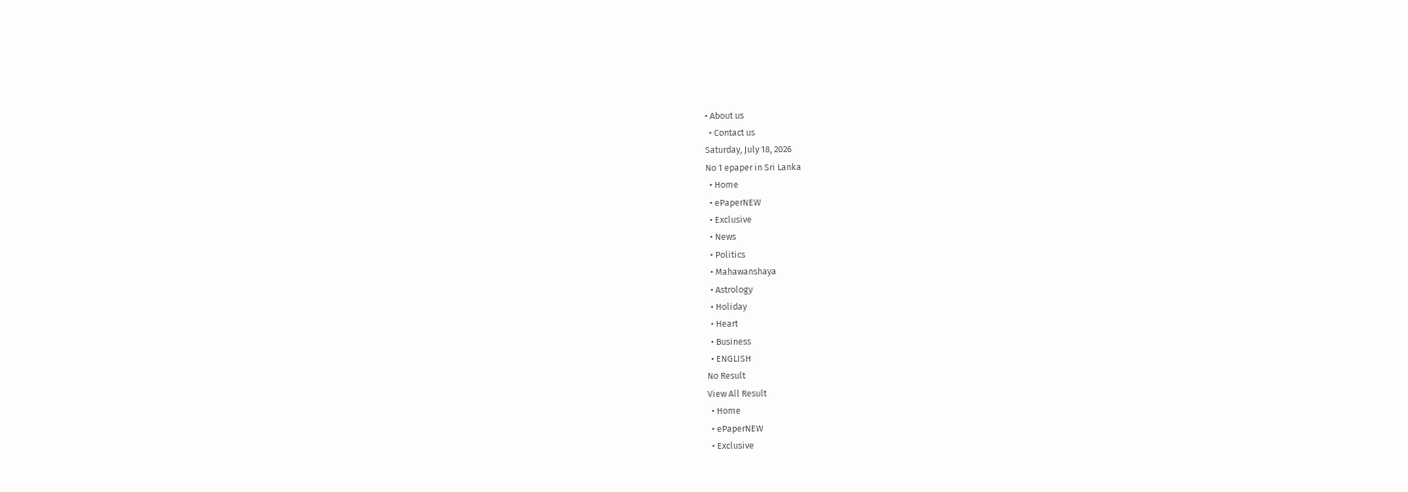• About us
  • Contact us
Saturday, July 18, 2026
No 1 epaper in Sri Lanka
  • Home
  • ePaperNEW
  • Exclusive
  • News
  • Politics
  • Mahawanshaya
  • Astrology
  • Holiday
  • Heart
  • Business
  • ENGLISH
No Result
View All Result
  • Home
  • ePaperNEW
  • Exclusive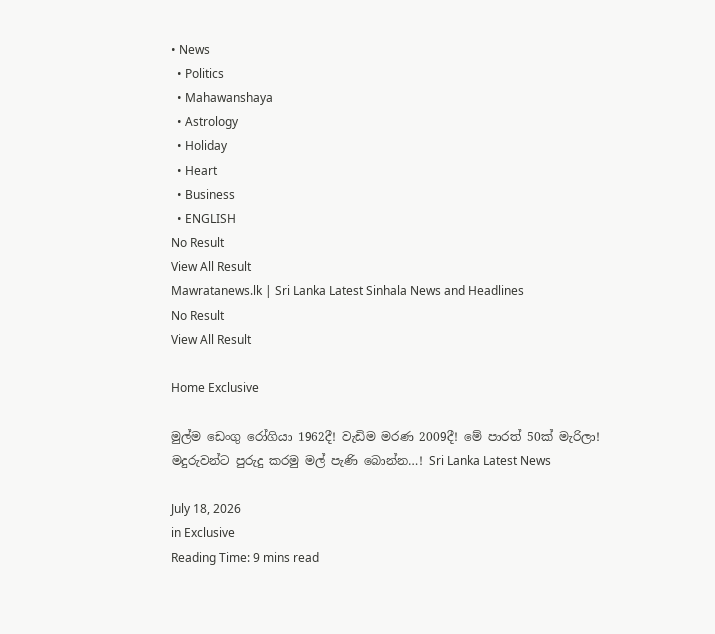• News
  • Politics
  • Mahawanshaya
  • Astrology
  • Holiday
  • Heart
  • Business
  • ENGLISH
No Result
View All Result
Mawratanews.lk | Sri Lanka Latest Sinhala News and Headlines
No Result
View All Result

Home Exclusive

මුල්ම ඩෙංගු රෝගියා 1962දී! වැඩිම මරණ 2009දී! මේ පාරත් 50ක් මැරිලා! මදුරුවන්ට පුරුදු කරමු මල් පැණි බොන්න…! Sri Lanka Latest News

July 18, 2026
in Exclusive
Reading Time: 9 mins read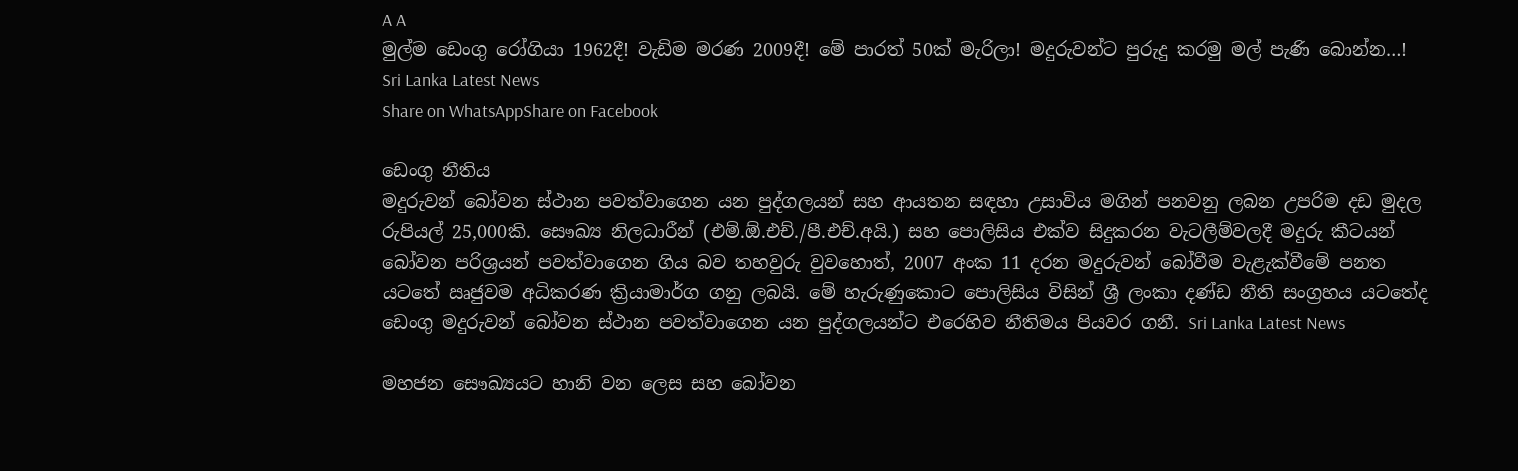A A
මුල්ම ඩෙංගු රෝගියා 1962දී! වැඩිම මරණ 2009දී! මේ පාරත් 50ක් මැරිලා! මදුරුවන්ට පුරුදු කරමු මල් පැණි බොන්න…! Sri Lanka Latest News
Share on WhatsAppShare on Facebook

ඩෙංගු නීතිය
මදුරුවන් බෝවන ස්ථාන පවත්වාගෙන යන පුද්ගලයන් සහ ආයතන සඳහා උසාවිය මගින් පනවනු ලබන උපරිම දඩ මුදල රුපියල් 25,000කි. සෞඛ්‍ය නිලධාරීන් (එම්.ඕ.එච්./පී.එච්.අයි.) සහ පොලිසිය එක්ව සිදුකරන වැටලීම්වලදී මදුරු කීටයන් බෝවන පරිශ්‍රයන් පවත්වාගෙන ගිය බව තහවුරු වුවහොත්, 2007 අංක 11 දරන මදුරුවන් බෝවීම වැළැක්වීමේ පනත යටතේ ඍජුවම අධිකරණ ක්‍රියාමාර්ග ගනු ලබයි. මේ හැරුණුකොට පොලිසිය විසින් ශ්‍රී ලංකා දණ්ඩ නීති සංග්‍රහය යටතේද ඩෙංගු මදුරුවන් බෝවන ස්ථාන පවත්වාගෙන යන පුද්ගලයන්ට එරෙහිව නීතිමය පියවර ගනී. Sri Lanka Latest News

මහජන සෞඛ්‍යයට හානි වන ලෙස සහ බෝවන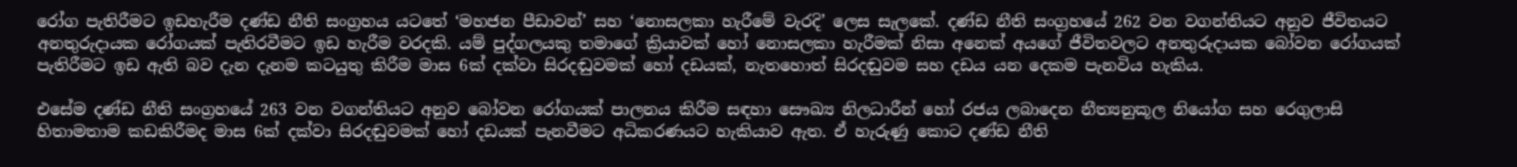රෝග පැතිරීමට ඉඩහැරීම දණ්ඩ නීති සංග්‍රහය යටතේ ‘මහජන පීඩාවන්’ සහ ‘නොසලකා හැරීමේ වැරදි’ ලෙස සැලකේ. දණ්ඩ නීති සංග්‍රහයේ 262 වන වගන්තියට අනුව ජීවිතයට අනතුරුදායක රෝගයක් පැතිරවීමට ඉඩ හැරීම වරදකි. යම් පුද්ගලයකු තමාගේ ක්‍රියාවක් හෝ නොසලකා හැරීමක් නිසා අනෙක් අයගේ ජීවිතවලට අනතුරුදායක බෝවන රෝගයක් පැතිරීමට ඉඩ ඇති බව දැන දැනම කටයුතු කිරීම මාස 6ක් දක්වා සිරදඬුවමක් හෝ දඩයක්, නැතහොත් සිරදඬුවම සහ දඩය යන දෙකම පැනවිය හැකිය.

එසේම දණ්ඩ නීති සංග්‍රහයේ 263 වන වගන්තියට අනුව බෝවන රෝගයක් පාලනය කිරීම සඳහා සෞඛ්‍ය නිලධාරීන් හෝ රජය ලබාදෙන නීත්‍යනුකූල නියෝග සහ රෙගුලාසි හිතාමතාම කඩකිරීමද මාස 6ක් දක්වා සිරදඬුවමක් හෝ දඩයක් පැනවීමට අධිකරණයට හැකියාව ඇත. ඒ හැරුණු කොට දණ්ඩ නීති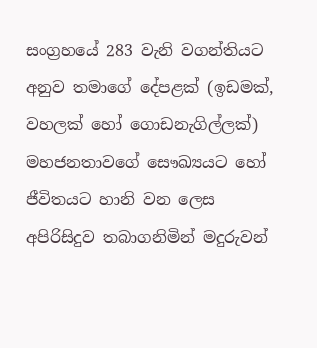සංග්‍රහයේ 283 වැනි වගන්තියට අනුව තමාගේ දේපළක් (ඉඩමක්, වහලක් හෝ ගොඩනැගිල්ලක්) මහජනතාවගේ සෞඛ්‍යයට හෝ ජීවිතයට හානි වන ලෙස අපිරිසිදුව තබාගනිමින් මදුරුවන්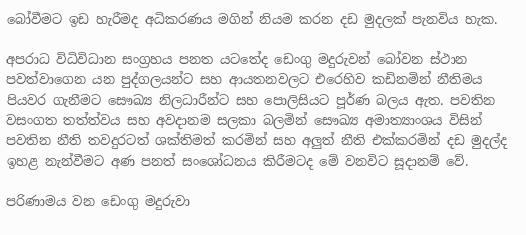බෝවීමට ඉඩ හැරීමද අධිකරණය මගින් නියම කරන දඩ මුදලක් පැනවිය හැක.

අපරාධ විධිවිධාන සංග්‍රහය පනත යටතේද ඩෙංගු මදුරුවන් බෝවන ස්ථාන පවත්වාගෙන යන පුද්ගලයන්ට සහ ආයතනවලට එරෙහිව කඩිනමින් නීතිමය පියවර ගැනීමට සෞඛ්‍ය නිලධාරීන්ට සහ පොලිසියට පූර්ණ බලය ඇත. පවතින වසංගත තත්ත්වය සහ අවදානම සලකා බලමින් සෞඛ්‍ය අමාත්‍යාංශය විසින් පවතින නීති තවදුරටත් ශක්තිමත් කරමින් සහ අලුත් නීති එක්කරමින් දඩ මුදල්ද ඉහළ නැන්වීමට අණ පනත් සංශෝධනය කිරීමටද මේ වනවිට සූදානම් වේ.

පරිණාමය වන ඩෙංගු මදුරුවා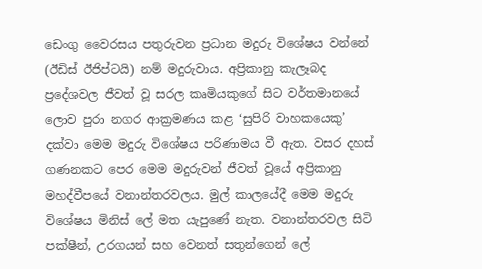ඩෙංගු වෛරසය පතුරුවන ප්‍රධාන මදුරු විශේෂය වන්නේ (ඊඩිස් ඊජිප්ටයි) නම් මදුරුවාය. අප්‍රිකානු කැලෑබද ප්‍රදේශවල ජීවත් වූ සරල කෘමියකුගේ සිට වර්තමානයේ ලොව පුරා නගර ආක්‍රමණය කළ ‘සුපිරි වාහකයෙකු’ දක්වා ‍මෙම මදුරු විශේෂය පරිණාමය වී ඇත. වසර දහස් ගණනකට පෙර මෙම මදුරුවන් ජීවත් වූයේ අප්‍රිකානු මහද්වීපයේ වනාන්තරවලය. මුල් කාලයේදී මෙම මදුරු විශේෂය මිනිස් ලේ මත යැපුණේ නැත. වනාන්තරවල සිටි පක්ෂීන්, උරගයන් සහ වෙනත් සතුන්ගෙන් ලේ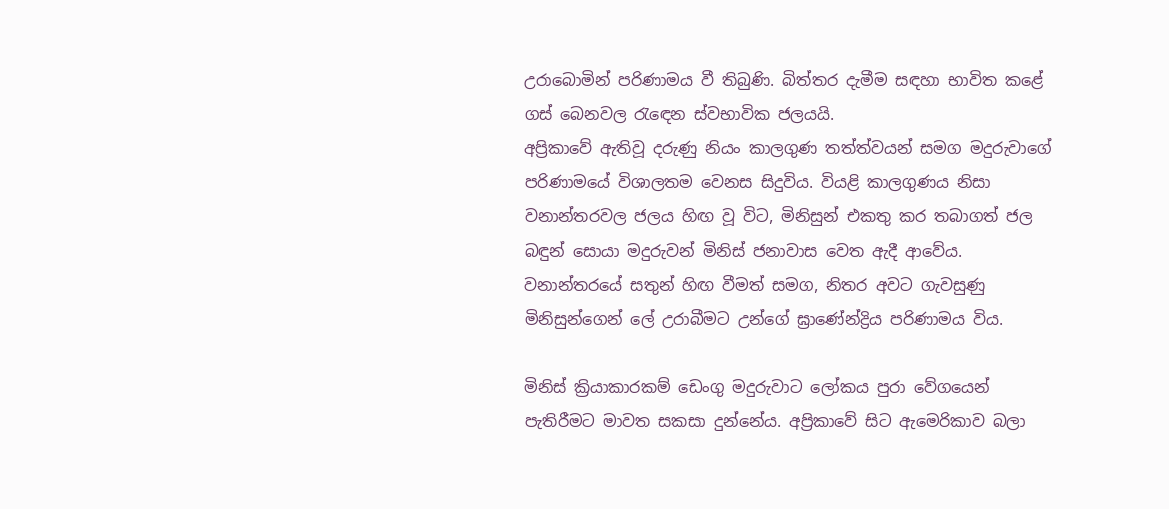උරාබොමින් පරිණාමය වී තිබුණි. බිත්තර දැමීම සඳහා භාවිත කළේ ගස් බෙනවල රැඳෙන ස්වභාවික ජලයයි.
අප්‍රිකාවේ ඇතිවූ දරුණු නියං කාලගුණ තත්ත්වයන් සමග මදුරුවාගේ පරිණාමයේ විශාලතම වෙනස සිදුවිය. වියළි කාලගුණය නිසා වනාන්තරවල ජලය හිඟ වූ විට, මිනිසුන් එකතු කර තබාගත් ජල බඳුන් සොයා මදුරුවන් මිනිස් ජනාවාස වෙත ඇදී ආවේය. වනාන්තරයේ සතුන් හිඟ වීමත් සමග, නිතර අවට ගැවසුණු මිනිසුන්ගෙන් ලේ උරාබීමට උන්ගේ ඝ්‍රාණේන්ද්‍රිය පරිණාමය විය.

මිනිස් ක්‍රියාකාරකම් ඩෙංගු මදුරුවාට ලෝකය පුරා වේගයෙන් පැතිරීමට මාවත සකසා දුන්නේය. අප්‍රිකාවේ සිට ඇමෙරිකාව බලා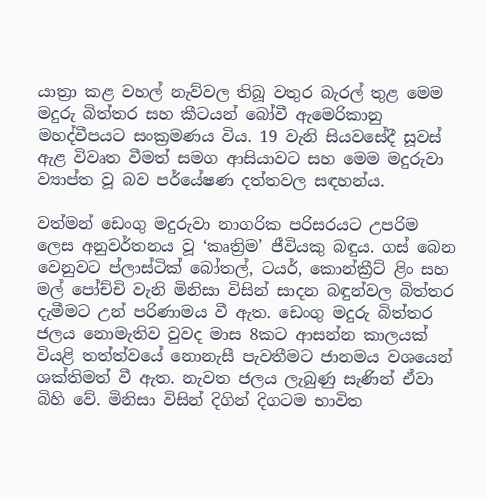යාත්‍රා කළ වහල් නැව්වල තිබූ වතුර බැරල් තුළ මෙම මදුරු බිත්තර සහ කීටයන් බෝවී ඇමෙරිකානු මහද්වීපයට සංක්‍රමණය විය. 19 වැනි සියවසේදී සූවස් ඇළ විවෘත වීමත් සමග ආසියාවට සහ මෙම මදුරුවා ව්‍යාප්ත වූ බව පර්යේෂණ දත්තවල සඳහන්ය.

වත්මන් ඩෙංගු මදුරුවා නාගරික පරිසරයට උපරිම ලෙස අනුවර්තනය වූ ‘කෘත්‍රිම’ ජීවියකු බඳුය. ගස් බෙන වෙනුවට ප්ලාස්ටික් බෝතල්, ටයර්, කොන්ක්‍රීට් ළිං සහ මල් පෝච්චි වැනි මිනිසා විසින් සාදන බඳුන්වල බිත්තර දැමීමට උන් පරිණාමය වී ඇත. ඩෙංගු මදුරු බිත්තර ජලය නොමැතිව වුවද මාස 8කට ආසන්න කාලයක් වියළි තත්ත්වයේ නොනැසී පැවතීමට ජානමය වශයෙන් ශක්තිමත් වී ඇත. නැවත ජලය ලැබුණු සැණින් ඒවා බිහි වේ. මිනිසා විසින් දිගින් දිගටම භාවිත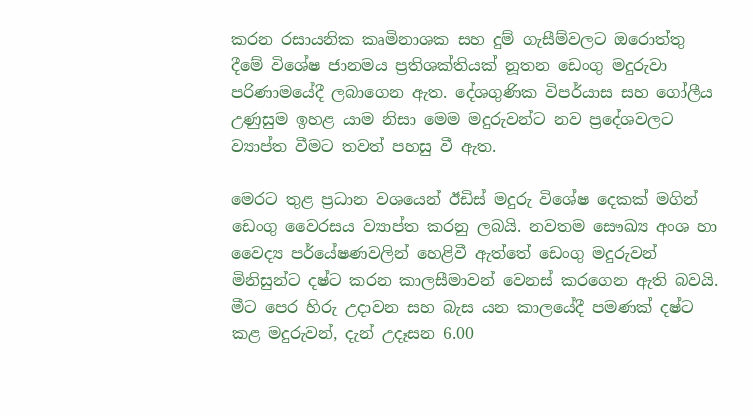කරන රසායනික කෘමිනාශක සහ දුම් ගැසීම්වලට ඔරොත්තු දීමේ විශේෂ ජානමය ප්‍රතිශක්තියක් නූතන ඩෙංගු මදුරුවා පරිණාමයේදී ලබාගෙන ඇත. දේශගුණික විපර්යාස සහ ගෝලීය උණුසුම ඉහළ යාම නිසා මෙම මදුරුවන්ට නව ප්‍රදේශවලට ව්‍යාප්ත වීමට තවත් පහසු වී ඇත.

මෙරට තුළ ප්‍රධාන වශයෙන් ඊඩිස් මදුරු විශේෂ දෙකක් මගින් ඩෙංගු වෛරසය ව්‍යාප්ත කරනු ලබයි. නවතම සෞඛ්‍ය අංශ හා වෛද්‍ය පර්යේෂණවලින් හෙළිවී ඇත්තේ ඩෙංගු මදුරුවන් මිනිසුන්ට දෂ්ට කරන කාලසීමාවන් වෙනස් කරගෙන ඇති බවයි. මීට පෙර හිරු උදාවන සහ බැස යන කාලයේදී පමණක් දෂ්ට කළ මදුරුවන්, දැන් උදෑසන 6.00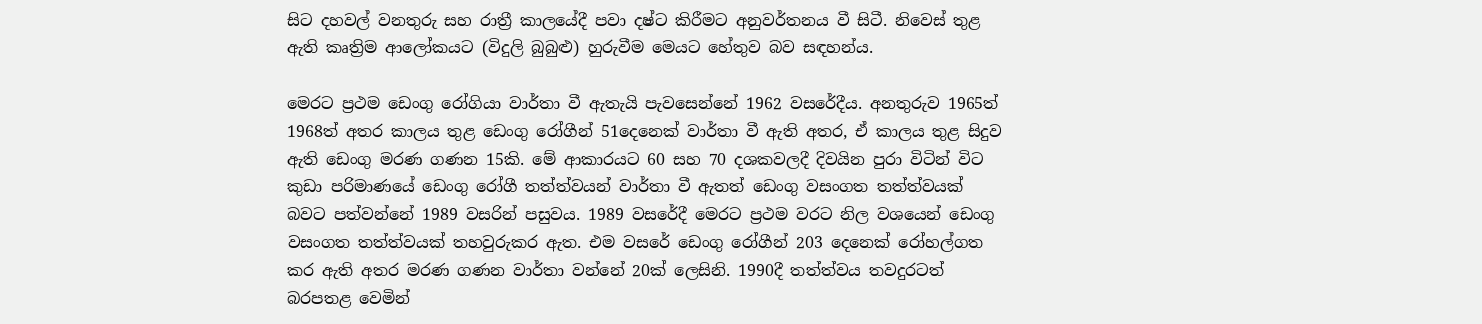සිට දහවල් වනතුරු සහ රාත්‍රී කාලයේදී පවා දෂ්ට කිරීමට අනුවර්තනය වී සිටී. නිවෙස් තුළ ඇති කෘත්‍රිම ආලෝකයට (විදුලි බුබුළු) හුරුවීම මෙයට හේතුව බව සඳහන්ය.

මෙරට ප්‍රථම ඩෙංගු රෝගියා වාර්තා වී ඇතැයි පැවසෙන්නේ 1962 වසරේදීය. අනතුරුව 1965ත් 1968ත් අතර කාලය තුළ ඩෙංගු රෝගීන් 51දෙනෙක් වාර්තා වී ඇති අතර, ඒ කාලය තුළ සිදුව ඇති ඩෙංගු මරණ ගණන 15කි. මේ ආකාරයට 60 සහ 70 දශකවලදී දිවයින පුරා විටින් විට කුඩා පරිමාණයේ ඩෙංගු රෝගී තත්ත්වයන් වාර්තා වී ඇතත් ඩෙංගු වසංගත තත්ත්වයක් බවට පත්වන්නේ 1989 වසරින් පසුවය. 1989 වසරේදී මෙරට ප්‍රථම වරට නිල වශයෙන් ඩෙංගු වසංගත තත්ත්වයක් තහවුරුකර ඇත. එම වසරේ ඩෙංගු රෝගීන් 203 දෙනෙක් රෝහල්ගත කර ඇති අතර මරණ ගණන වාර්තා වන්නේ 20ක් ලෙසිනි. 1990දී තත්ත්වය තවදුරටත් බරපතළ වෙමින්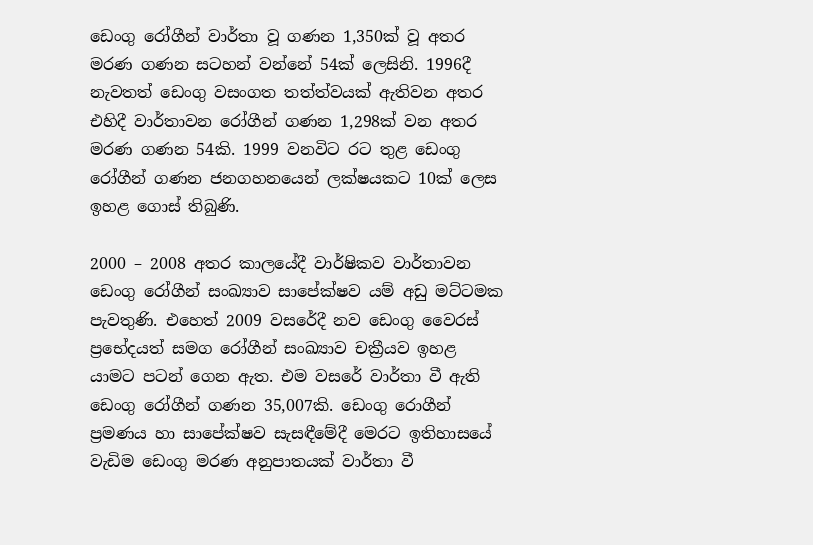ඩෙංගු රෝගීන් වාර්තා වූ ගණන 1,350ක් වූ අතර මරණ ගණන සටහන් වන්නේ 54ක් ලෙසිනි. 1996දී නැවතත් ඩෙංගු වසංගත තත්ත්වයක් ඇතිවන අතර එහිදී වාර්තාවන රෝගීන් ගණන 1,298ක් වන අතර මරණ ගණන 54කි. 1999 වනවිට රට තුළ ඩෙංගු රෝගීන් ගණන ජනගහනයෙන් ලක්ෂයකට 10ක් ලෙස ඉහළ ගොස් තිබුණි.

2000 – 2008 අතර කාලයේදී වාර්ෂිකව වාර්තාවන ඩෙංගු රෝගීන්‍ සංඛ්‍යාව සාපේක්ෂව යම් අඩු මට්ටමක පැවතුණි. එහෙත් 2009 වසරේදී නව ඩෙංගු වෛරස් ප්‍රභේදයත් සමග රෝගීන් සංඛ්‍යාව චක්‍රීයව ඉහළ යාමට පටන් ගෙන ඇත. එම වසරේ ‍වාර්තා වී ඇති ඩෙංගු රෝගීන් ගණන 35,007කි. ඩෙංගු රොගීන් ප්‍රමණය හා සාපේක්ෂව සැසඳීමේදී ‍මෙරට ඉතිහාසයේ වැඩිම ඩෙංගු මරණ අනුපාතයක් වාර්තා වී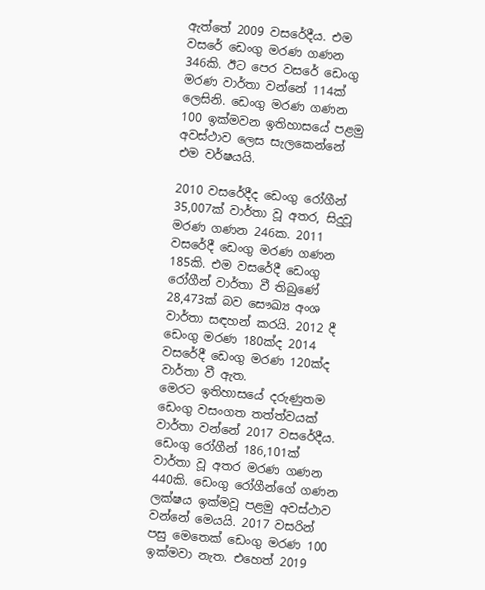ඇත්තේ ‍2009 වසරේදීය. එම වසරේ ඩෙංගු මරණ ගණන 346කි. ඊට පෙර වසරේ ‍ඩෙංගු මරණ වාර්තා වන්නේ 114ක් ලෙසිනි. ඩෙංගු මරණ ගණන 100 ඉක්මවන ඉතිහාසයේ පළමු අවස්ථාව ලෙස සැලකෙන්නේ එම වර්ෂයයි.

2010 වසරේදීද ඩෙංගු රෝගීන් 35,007ක් වාර්තා වූ අතර, සිදුවූ මරණ ගණන 246ක. 2011 වසරේදී ඩෙංගු මරණ ගණන 185කි. එම වසරේදී ඩෙංගු රෝගීන් වාර්තා වී තිබුණේ 28,473ක් බව සෞඛ්‍ය අංශ වාර්තා සඳහන් කරයි. 2012 දී ඩෙංගු මරණ 180ක්ද 2014 වසරේදී ඩෙංගු මරණ 120ක්ද වාර්තා වී ඇත.
මෙරට ඉතිහාසයේ දරුණුතම ඩෙංගු වසංගත තත්ත්වයක් වාර්තා වන්නේ 2017 වස‍රේදීය. ඩෙංගු රෝගීන් 186,101ක් වාර්තා වූ අතර මරණ ගණන 440කි. ඩෙංගු රෝගීන්ගේ ගණන ලක්ෂය ඉක්මවූ පළමු අවස්ථාව වන්නේ ‍‍මෙයයි. 2017 වසරින් පසු මෙතෙක් ඩෙංගු මරණ 100 ඉක්මවා නැත. එහෙත් 2019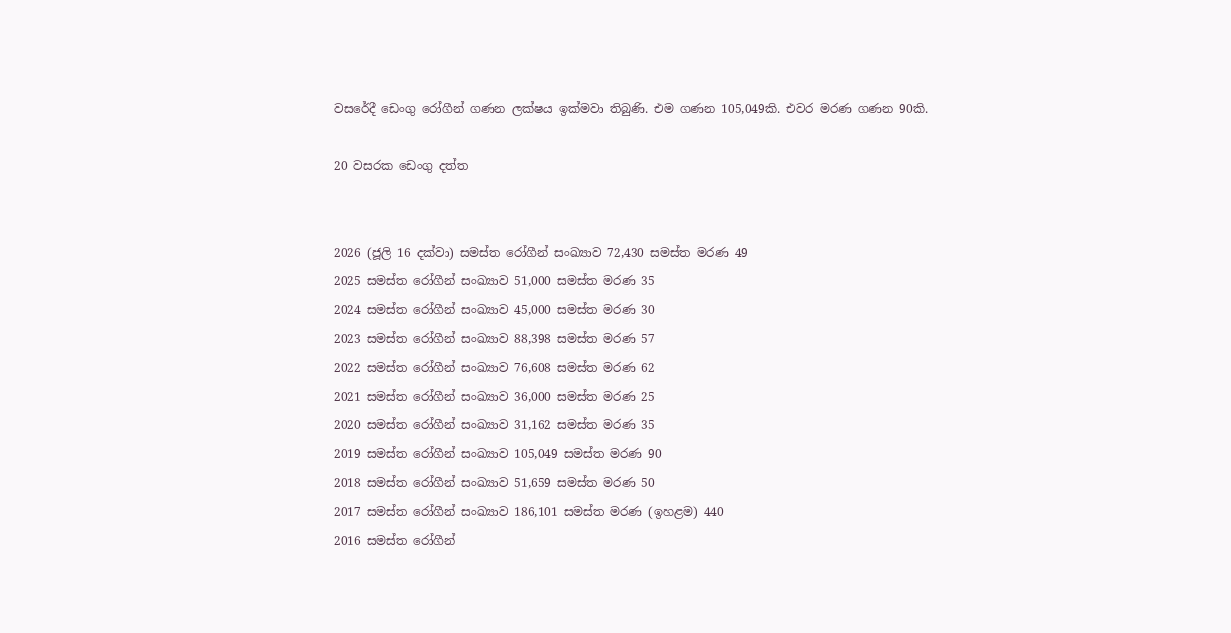වසරේදී ‍ඩෙංගු රෝගීන් ගණන ලක්ෂය ඉක්මවා තිබුණි. එම ගණන 105,049කි. එවර මරණ ගණන 90කි.

20 වසරක ඩෙංගු දත්ත


2026 (ජූලි 16 දක්වා) සමස්ත රෝගීන් සංඛ්‍යාව 72,430 සමස්ත මරණ 49
2025 සමස්ත රෝගීන් සංඛ්‍යාව 51,000 සමස්ත මරණ 35
2024 සමස්ත රෝගීන් සංඛ්‍යාව 45,000 සමස්ත මරණ 30
2023 සමස්ත රෝගීන් සංඛ්‍යාව 88,398 සමස්ත මරණ 57
2022 සමස්ත රෝගීන් සංඛ්‍යාව 76,608 සමස්ත මරණ 62
2021 සමස්ත රෝගීන් සංඛ්‍යාව 36,000 සමස්ත මරණ 25
2020 සමස්ත රෝගීන් සංඛ්‍යාව 31,162 සමස්ත මරණ 35
2019 සමස්ත රෝගීන් සංඛ්‍යාව 105,049 සමස්ත මරණ 90
2018 සමස්ත රෝගීන් සංඛ්‍යාව 51,659 සමස්ත මරණ 50
2017 සමස්ත රෝගීන් සංඛ්‍යාව 186,101 සමස්ත මරණ (ඉහළම) 440
2016 සමස්ත රෝගීන්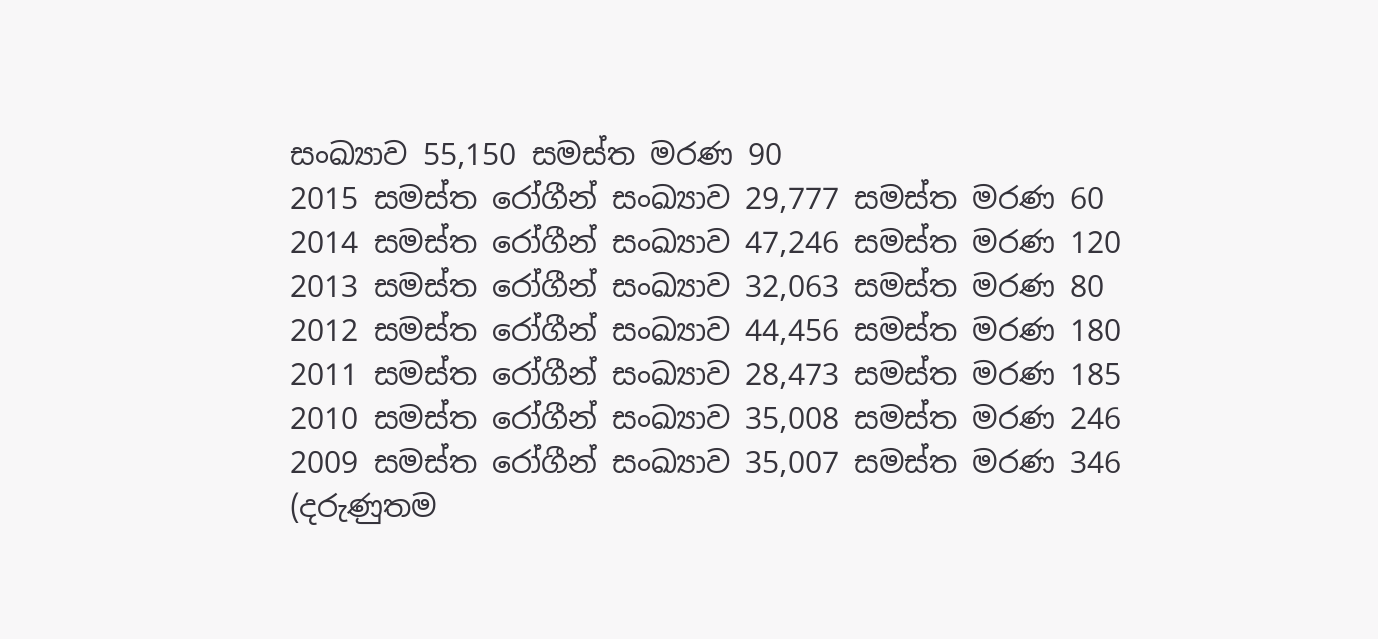සංඛ්‍යාව 55,150 සමස්ත මරණ 90
2015 සමස්ත රෝගීන් සංඛ්‍යාව 29,777 සමස්ත මරණ 60
2014 සමස්ත රෝගීන් සංඛ්‍යාව 47,246 සමස්ත මරණ 120
2013 සමස්ත රෝගීන් සංඛ්‍යාව 32,063 සමස්ත මරණ 80
2012 සමස්ත රෝගීන් සංඛ්‍යාව 44,456 සමස්ත මරණ 180
2011 සමස්ත රෝගීන් සංඛ්‍යාව 28,473 සමස්ත මරණ 185
2010 සමස්ත රෝගීන් සංඛ්‍යාව 35,008 සමස්ත මරණ 246
2009 සමස්ත රෝගීන් සංඛ්‍යාව 35,007 සමස්ත මරණ 346 (දරුණුතම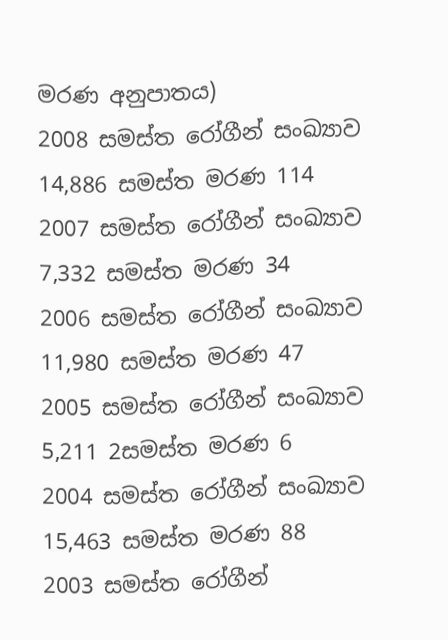මරණ අනුපාතය)
2008 සමස්ත රෝගීන් සංඛ්‍යාව 14,886 සමස්ත මරණ 114
2007 සමස්ත රෝගීන් සංඛ්‍යාව 7,332 සමස්ත මරණ 34
2006 සමස්ත රෝගීන් සංඛ්‍යාව 11,980 සමස්ත මරණ 47
2005 සමස්ත රෝගීන් සංඛ්‍යාව 5,211 2සමස්ත මරණ 6
2004 සමස්ත රෝගීන් සංඛ්‍යාව 15,463 සමස්ත මරණ 88
2003 සමස්ත රෝගීන්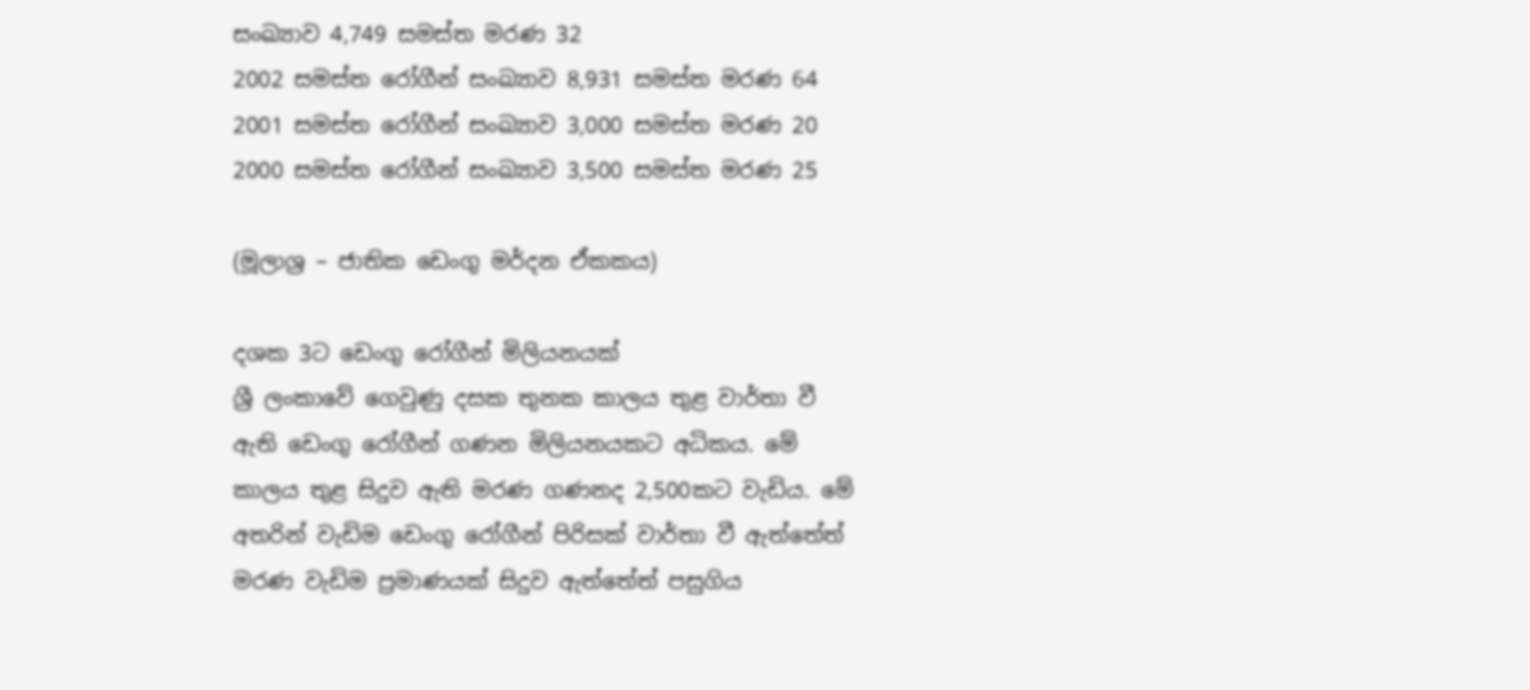සංඛ්‍යාව 4,749 සමස්ත මරණ 32
2002 සමස්ත රෝගීන් සංඛ්‍යාව 8,931 සමස්ත මරණ 64
2001 සමස්ත රෝගීන් සංඛ්‍යාව 3,000 සමස්ත මරණ 20
2000 සමස්ත රෝගීන් සංඛ්‍යාව 3,500 සමස්ත මරණ 25

(මූලාශ්‍ර – ජාතික ඩෙංගු මර්දන ඒකකය)

දශක 3ට ඩෙංගු රෝගීන් මිලියනයක්
ශ්‍රී ලංකාවේ ගෙවුණු දසක තුනක කාලය තුළ වාර්තා වී ඇති ඩෙංගු රෝගීන් ගණන මිලියනයකට අධිකය. මේ කාලය තුළ සිදුව ඇති මරණ ගණනද 2,500කට වැඩිය. මේ අතරින් වැඩිම ඩෙංගු රෝගීන් පිරිසක් වාර්තා වී ඇත්තේත් මරණ වැඩිම ප්‍රමාණයක් සිදුව ඇත්තේත් පසුගිය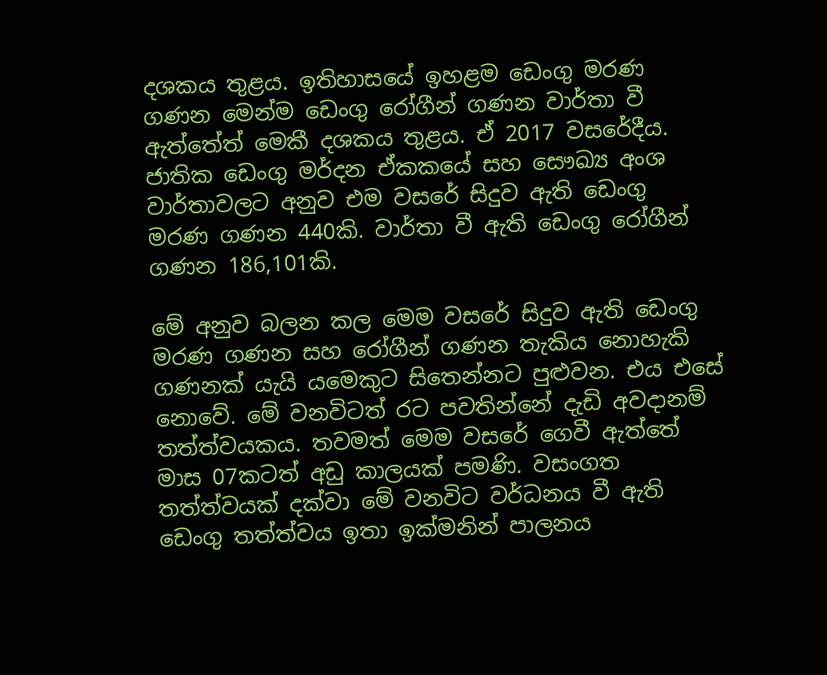දශකය තුළය. ඉතිහාසයේ ඉහළම ඩෙංගු මරණ ගණන මෙන්ම ඩෙංගු රෝගීන් ගණන වාර්තා වී ඇත්තේත් මෙකී දශකය තුළය. ඒ 2017 වසරේදීය. ජාතික ඩෙංගු මර්දන ඒකකයේ සහ ‍සෞඛ්‍ය අංශ වාර්තාවලට අනුව එම වසරේ සිදුව ඇති ‍ඩෙංගු මරණ ගණන 440කි. වාර්තා වී ඇති ඩෙංගු රෝගීන් ගණන 186,101කි.

මේ අනුව බලන කල මෙම වස‍‍රේ සිදුව ඇති ඩෙංගු මරණ ගණන සහ රෝගීන් ගණන තැකිය නොහැකි ගණනක් යැයි යමෙකුට සිතෙන්නට පුළුවන. එය එසේ නොවේ. මේ වනවිටත් රට පවතින්නේ දැඩි අවදානම් තත්ත්වයකය. තවමත් මෙම වසරේ ගෙවී ඇත්තේ මාස 07කටත් අඩු කාලයක් පමණි. වසංගත තත්ත්වයක් දක්වා මේ වනවිට වර්ධනය වී ඇති ඩෙංගු තත්ත්වය ඉතා ඉක්මනින් පාලනය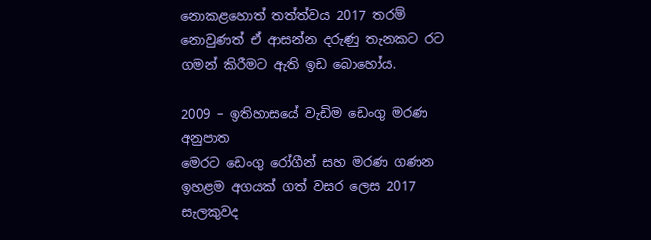නොකළහොත් තත්ත්වය 2017 තරම් නොවුණත් ඒ ආසන්න දරුණු තැනකට රට ගමන් කිරීමට ඇති ඉඩ බොහෝය.

2009 – ඉතිහාසයේ වැඩිම ‍ඩෙංගු මරණ අනුපාත
මෙරට ඩෙංගු රෝගීන් සහ මරණ ගණන ඉහළම අගයක් ගත් වසර ලෙස 2017 සැලකුවද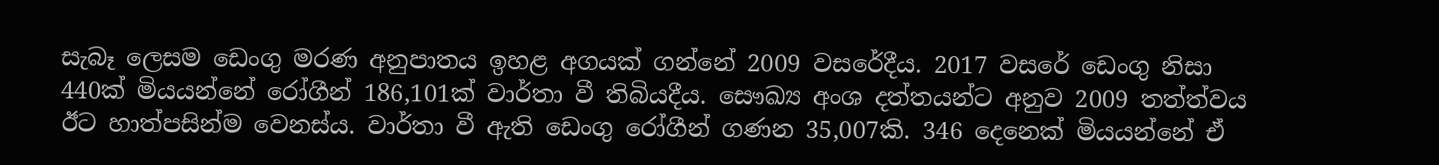සැබෑ ලෙසම ඩෙංගු මරණ අනුපාතය ඉහළ අගයක් ගන්නේ 2009 වසරේදීය. 2017 වසරේ ඩෙංගු නිසා 440ක් මියයන්නේ රෝගීන් 186,101ක් වාර්තා වී තිබියදීය. සෞඛ්‍ය අංශ දත්තයන්ට අනුව 2009 තත්ත්වය ඊට හාත්පසින්ම වෙනස්ය. වාර්තා වී ඇති ඩෙංගු රෝගීන් ගණන 35,007කි. 346 දෙනෙක් මියයන්නේ ඒ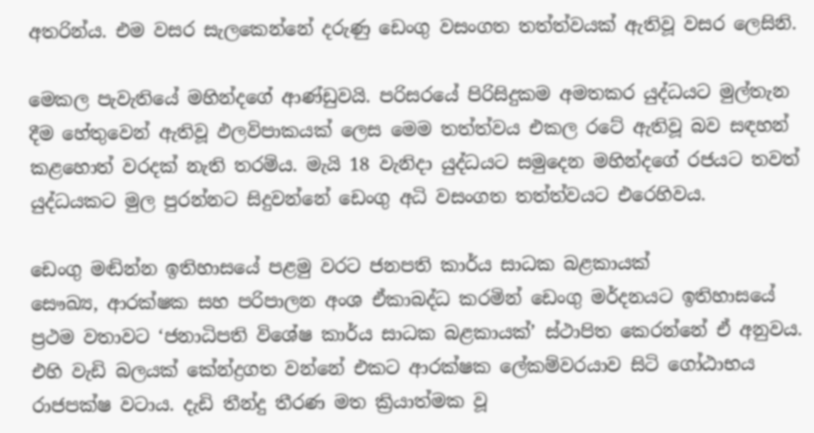අතරින්ය. එම වසර සැලකෙන්‍නේ දරුණු ඩෙංගු වසංගත තත්ත්වයක් ඇතිවූ වසර ‍ලෙසිනි.

මෙකල පැවැතියේ මහින්දගේ ආණ්ඩුවයි. පරිසරයේ පිරිසිදුකම අමතකර යුද්ධයට මුල්තැන දීම හේතුවෙන් ඇතිවූ ඵලවිපාකයක් ලෙස ‍‍මෙම තත්ත්වය එකල රටේ ඇතිවූ බව සඳහන් කළහොත් වරදක් නැති තරම්ය. මැයි 18 වැනිදා යුද්ධයට සමුදෙන මහින්දගේ රජයට තවත් යුද්ධයකට මුල පුරන්නට සිදුවන්නේ ඩෙංගු අධි වසංගත තත්ත්වයට එරෙහිවය.

ඩෙංගු මඬින්න ඉතිහාසයේ පළමු වරට ජනපති කාර්ය සාධක බළකායක්
සෞඛ්‍ය, ආරක්ෂක සහ පරිපාලන අංශ ඒකාබද්ධ කරමින් ‍‍ඩෙංගු මර්දනයට ඉතිහාසයේ ප්‍රථම වතාවට ‘ජනාධිපති විශේෂ කාර්ය සාධක බළකායක්’ ස්ථාපිත කෙරන්නේ ඒ අනුවය. එහි වැඩි බලයක් කේන්ද්‍රගත වන්නේ එකට ආරක්ෂක ලේකම්වරයාව සිටි ගෝඨාභය රාජපක්ෂ වටාය. දැඩි තීන්දු තීරණ මත ක්‍රියාත්මක වූ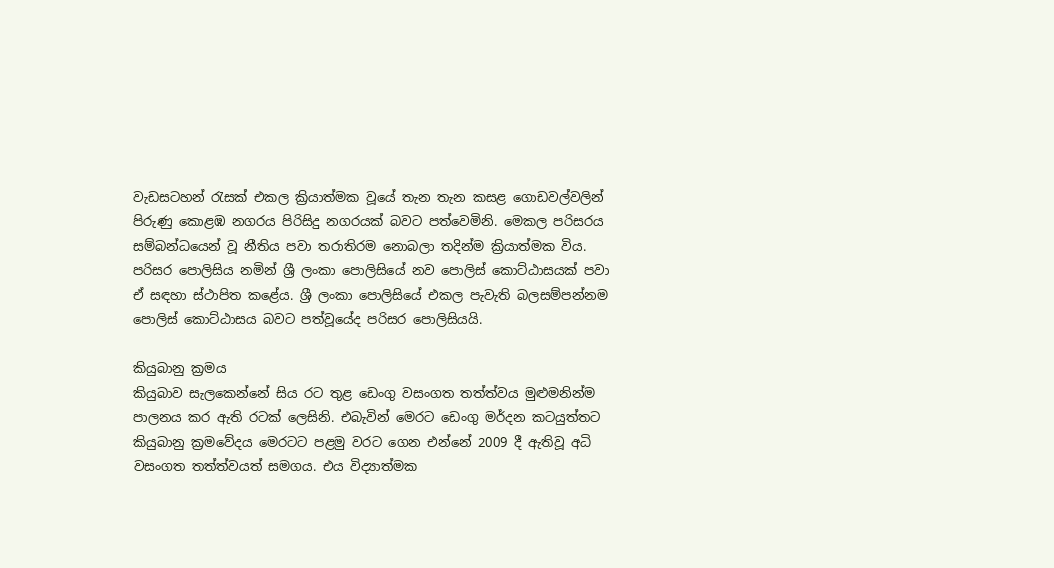වැඩසටහන් රැසක් එකල ක්‍රියාත්මක වූයේ තැන තැන කසළ ගොඩවල්වලින් පිරුණු කොළඹ නගරය පිරිසිදු නගරයක් බවට පත්වෙමිනි. මෙකල පරිසරය සම්බන්ධයෙන් වූ නීතිය පවා තරාතිරම නොබලා තදින්ම ක්‍රියාත්මක විය. පරිසර පොලිසිය නමින් ශ්‍රී ලංකා පොලිසියේ නව පොලිස් ‍කොට්ඨාසයක් පවා ඒ සඳහා ස්ථාපිත කළේය. ශ්‍රී ලංකා පොලිසියේ එකල පැවැති බලසම්පන්නම පොලිස් කොට්ඨාසය බවට පත්වූයේද පරිසර පොලිසියයි.

කියුබානු ක්‍රමය
කියුබාව සැලකෙන්නේ සිය රට තුළ ඩෙංගු වසංගත තත්ත්වය මුළුමනින්ම පාලනය කර ඇති රටක් ලෙසිනි. එබැවින් මෙරට ‍ඩෙංගු මර්දන කටයුත්තට කියුබානු ක්‍රමවේදය මෙරටට පළමු වරට ගෙන එන්නේ 2009 දී ඇතිවූ අධි වසංගත තත්ත්වයත් සමගය. එය විද්‍යාත්මක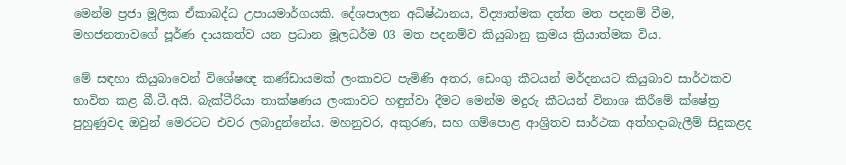මෙන්ම ප්‍රජා මූලික ඒකාබද්ධ උපායමාර්ගයකි. දේශපාලන අධිෂ්ඨානය, විද්‍යාත්මක දත්ත මත පදනම් වීම, මහජනතාවගේ පූර්ණ දායකත්ව යන ප්‍රධාන මූලධර්ම 03 මත පදනම්ව කියුබානු ක්‍රමය ක්‍රියාත්මක විය.

මේ සඳහා කියුබාවෙන් විශේෂඥ කණ්ඩායමක් ලංකාවට පැමිණි අතර, ඩෙංගු කීටයන් මර්දනයට කියුබාව සාර්ථකව භාවිත කළ බී.ටී.අයි. බැක්ටීරියා තාක්ෂණය ලංකාවට හඳුන්වා දීමට මෙන්ම මදුරු කීටයන් විනාශ කිරීමේ ක්ෂේත්‍ර පුහුණුවද ඔවුන් මෙරටට එවර ලබාදුන්නේය. මහනුවර, අකුරණ, සහ ගම්පොළ ආශ්‍රිතව සාර්ථක අත්හදාබැලීම් සිදුකළද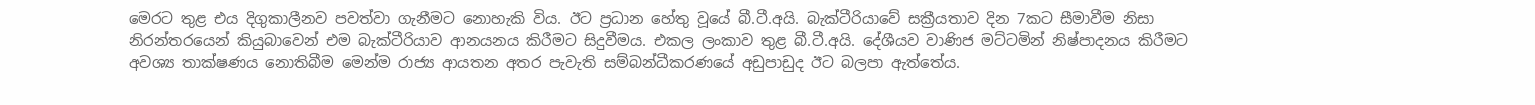මෙරට තුළ එය දිගුකාලීනව පවත්වා ගැනීමට නොහැකි විය. ඊට ප්‍රධාන හේතු වූයේ බී.ටී.අයි. බැක්ටීරියාවේ සක්‍රීයතාව දින 7කට සීමාවීම නිසා නිරන්තරයෙන් කියුබාවෙන් එම බැක්ටීරියාව ආනයනය කිරීමට සිදුවීමය. එකල ලංකාව තුළ බී.ටී.අයි. දේශීයව වාණිජ මට්ටමින් නිෂ්පාදනය කිරීමට අවශ්‍ය තාක්ෂණය නොතිබීම මෙන්ම රාජ්‍ය ආයතන අතර පැවැති සම්බන්ධීකරණයේ අඩුපාඩුද ඊට බලපා ඇත්තේය.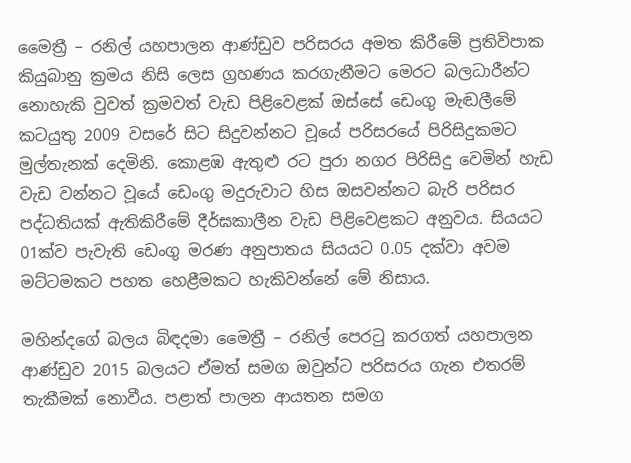මෛත්‍රී – රනිල් යහපාලන ආණ්ඩුව පරිසරය අමත කිරීමේ ප්‍රතිවිපාක
කියුබානු ක්‍රමය නිසි ලෙස ග්‍රහණය කරගැනීමට මෙරට බලධාරීන්ට නොහැකි වුවත් ක්‍රමවත් වැඩ පිළි‍වෙළක් ඔස්‍සේ ඩෙංගු මැඬලීමේ කටයුතු 2009 වසරේ සිට සිදුවන්නට වූයේ පරිසරයේ පිරිසිදුකමට මුල්තැනක් දෙමිනි. කොළඹ ඇතුළු රට පුරා නගර පිරිසිදු වෙමින් හැඩ වැඩ වන්නට වූයේ ඩෙංගු මදුරුවාට හිස ඔසවන්නට බැරි පරිසර පද්ධතියක් ඇතිකිරීමේ දීර්ඝකාලීන වැඩ පිළිවෙළකට අනුවය. සියයට 01ක්ව පැවැති ඩෙංගු මරණ අනුපාතය සියයට 0.05 දක්වා අවම මට්ටමකට පහත හෙළීමකට හැකිවන්නේ මේ නිසාය.

මහින්දගේ බලය බිඳදමා මෛත්‍රී – රනිල් පෙරටු කරගත් යහපාලන ආණ්ඩුව 2015 බලයට ඒමත් සමග ඔවුන්ට පරිසරය ගැන එතරම් තැකීමක් නොවීය. පළාත් පාලන ආයතන සමග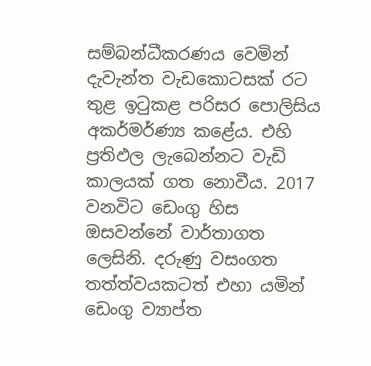සම්බන්ධීකරණය ‍වෙමින් දැවැන්ත වැඩකොටසක් රට තුළ ඉටුකළ පරිසර පොලිසිය අකර්මර්ණ්‍ය කළේය. එහි ප්‍රතිඵල ලැබෙන්නට වැඩි කාලයක් ගත නොවීය. 2017 වනවිට ඩෙංගු හිස ඔසවන්නේ වාර්තාගත ලෙසිනි. දරුණු වසංගත තත්ත්වයකටත් එහා යමින් ඩෙංගු ව්‍යාප්ත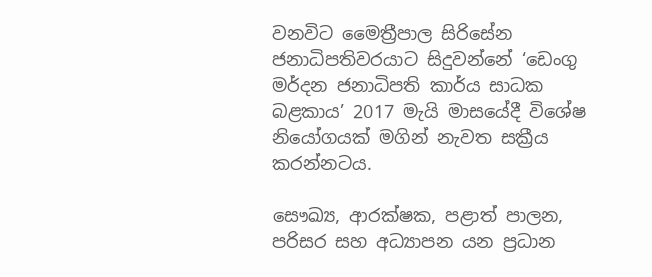වනවිට මෛත්‍රීපාල සිරිසේන ජනාධිපතිවරයාට සිදුවන්නේ ‘ඩෙංගු මර්දන ජනාධිපති කාර්ය සාධක බළකාය’ 2017 මැයි මාසයේදී විශේෂ නියෝගයක් මගින් නැවත සක්‍රීය කරන්නටය.

සෞඛ්‍ය, ආරක්ෂක, පළාත් පාලන, පරිසර සහ අධ්‍යාපන යන ප්‍රධාන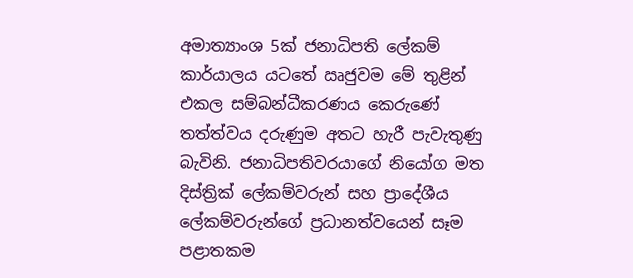අමාත්‍යාංශ 5ක් ජනාධිපති ලේකම් කාර්යාලය යටතේ ඍජුවම මේ තුළින් එකල සම්බන්ධීකරණය කෙරු‍ණේ තත්ත්වය දරුණුම අතට හැරී පැවැතුණු බැවිනි. ජනාධිපතිවරයාගේ නියෝග මත දිස්ත්‍රික් ලේකම්වරුන් සහ ප්‍රාදේශීය ලේකම්වරුන්ගේ ප්‍රධානත්වයෙන් සෑම පළාතකම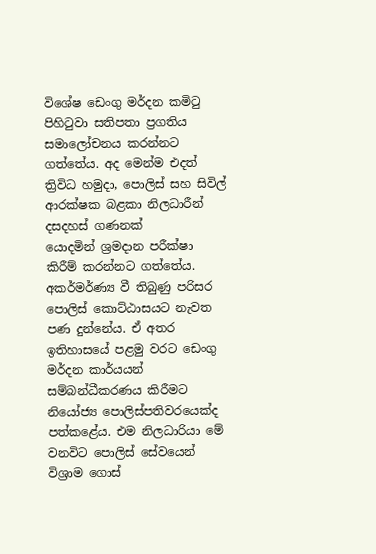විශේෂ ඩෙංගු මර්දන කමිටු පිහිටුවා සතිපතා ප්‍රගතිය සමාලෝචනය කරන්නට ගත්තේය. අද මෙන්ම එදත් ත්‍රිවිධ හමුදා, පොලිස් සහ සිවිල් ආරක්ෂක බළකා නිලධාරීන් දසදහස් ගණනක් යොදමින් ‍ශ්‍රමදාන පරීක්ෂා කිරීම් කරන්නට ගත්තේය. අකර්මර්ණ්‍ය වී තිබුණු පරිසර පොලිස් කොට්ඨාසයට නැවත පණ දුන්නේය. ඒ අතර ඉතිහාසයේ පළමු වරට ඩෙංගු මර්දන කාර්යයන් සම්බන්ධීකරණය කිරීමට නියෝජ්‍ය පොලිස්පතිවරයෙක්ද පත්කළේය. එම නිලධාරියා මේ වනවිට පොලිස් සේවයෙන් විශ්‍රාම ගොස්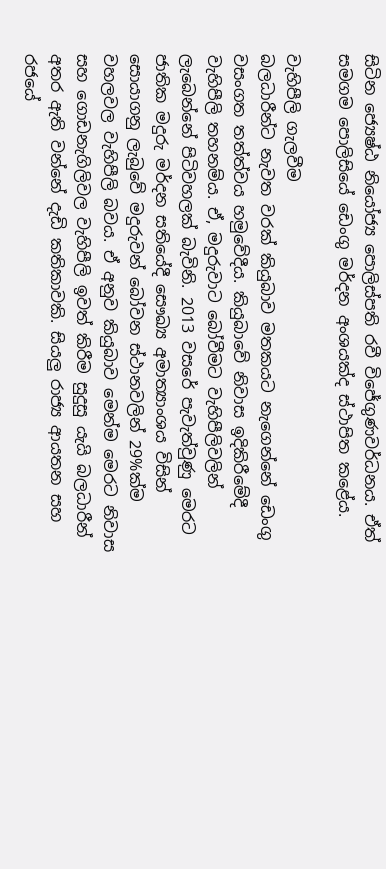සිටින ජ්‍යෙෂ්ඨ නියෝජ්‍ය පොලිස්පති රවී විජේගුණවර්ධනය. ඒත් සමගම පොලිසියේ ඩෙංගු මර්දන අංශයක්ද ස්ථාපිත කළේය.

වැහිපීලි ගැලවීම
බලධාරීන්ට නැවත වරක් කියුබාව මතකයට නැගෙන්නේ ඩෙංගු වසංගත තත්ත්වය හමුවේදීය. කියුබාවේ නිවාස ඉදිකිරීමේදී වැහිපීලි තහනම්ය. ඒ, මදුරුවාට බෝවීමට වැහිපීලිවලින් ලැබෙන්නේ පිටිවහලක් බැවිනි. 2013 වසරේ පැවැත්වුණු මෙරට ජාතික මදුරු මර්දන සතියේදී සෞඛ්‍ය අමාත්‍යාංශය විසින් සොයාගනු ලැබුවේ මදුරුවන් බෝවන ස්ථානවලින් 29%ක්ම වහලවල වැහිපීලි බවය. ඒ අනුව කියුබාව මෙන්ම මෙරට නිවාස සහ ගොඩනැගිලිවල වැහිපීලි ඉවත් කිරීම සුදුසු යැයි බලධාරීන් අතර ඇති වන්‍‍නේ දැඩි කතිකාවකි. සියලු රාජ්‍ය ආයතන සහ රජයේ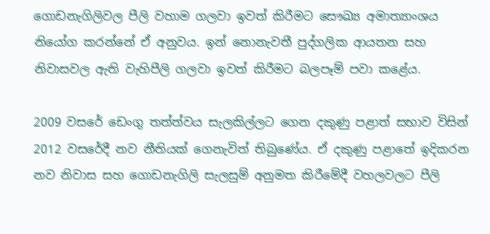ගොඩනැගිලිවල පීලි වහාම ගලවා ඉවත් කිරීමට සෞඛ්‍ය අමාත්‍යාංශය නියෝග කරන්නේ ඒ අනුවය. ඉන් නොනැවතී පුද්ගලික ආයතන සහ නිවාසවල ඇති වැහිපීලි ගලවා ඉවත් කිරීමට බලපෑම් පවා කළේය.

2009 වසරේ ඩෙංගු තත්ත්වය සැලකිල්ලට ගෙන දකුණු පළාත් සභාව විසින් 2012 වසරේදී නව නීතියක් ගෙනැවිත් තිබුණේය. ඒ දකුණු පළාතේ ඉදිකරන නව නිවාස සහ ගොඩනැගිලි සැලසුම් අනුමත කිරීමේදී වහලවලට පීලි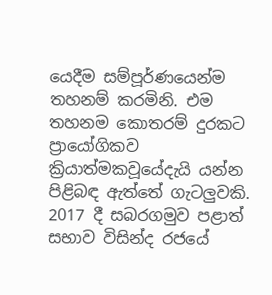යෙදීම සම්පූර්ණයෙන්ම තහනම් කරමිනි. එම තහනම කොතරම් දුරකට ප්‍රායෝගිකව ක්‍රියාත්මකවූයේදැයි යන්න පිළිබඳ ඇත්තේ ගැටලුවකි. 2017 දී සබරගමුව පළාත් සභාව විසින්ද රජයේ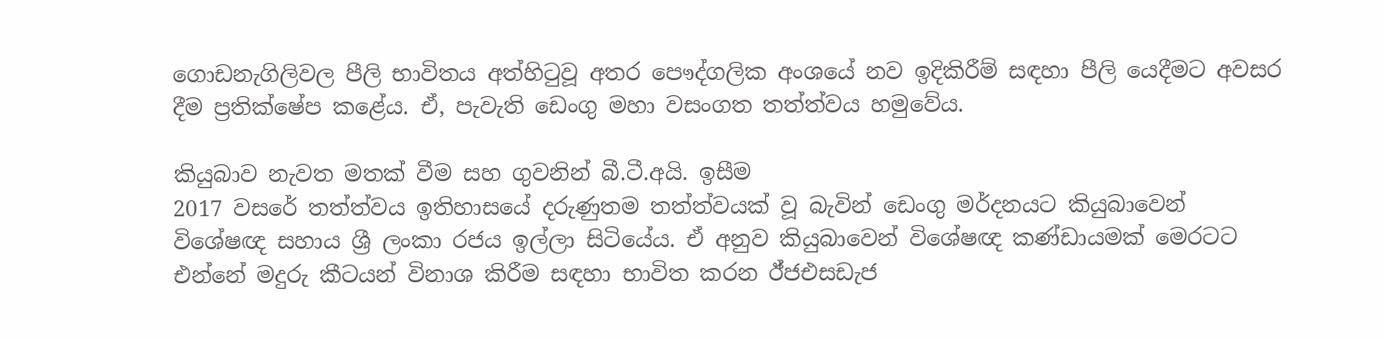ගොඩනැගිලිවල පීලි භාවිතය අත්හිටුවූ අතර පෞද්ගලික අංශයේ නව ඉදිකිරීම් සඳහා පීලි යෙදීමට අවසර දීම ප්‍රතික්ෂේප කළේය. ඒ, පැවැති ඩෙංගු මහා වසංගත තත්ත්වය හමුවේය.

කියුබාව නැවත මතක් වීම සහ ගුවනින් බී.ටී.අයි. ඉසීම
2017 වසරේ තත්ත්වය ඉතිහාසයේ දරුණුතම තත්ත්වයක් වූ බැවින් ඩෙංගු මර්දනයට කියුබාවෙන් විශේෂඥ සහාය ශ්‍රී ලංකා රජය ඉල්ලා සිටියේය. ඒ අනුව කියුබාවෙන් විශේෂඥ කණ්ඩායමක් මෙරටට එන්නේ මදුරු කීටයන් විනාශ කිරීම සඳහා භාවිත කරන ඊ්ජඑසඩැජ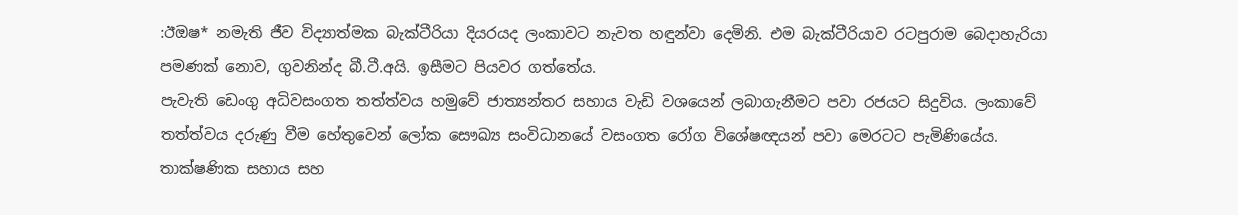:ඊඔෂ* නමැති ජීව විද්‍යාත්මක බැක්ටීරියා දියරයද ලංකාවට නැවත හඳුන්වා දෙමිනි. එම බැක්ටීරියාව රටපුරාම ‍බෙදාහැරියා පමණක් නොව, ගුවනින්ද බී.ටී.අයි. ඉසීමට පියවර ගත්තේය.
පැවැති ඩෙංගු අධිවසංගත තත්ත්වය හමුවේ ජාත්‍යන්තර සහාය වැඩි වශයෙන් ලබාගැනීමට පවා රජයට සිදුවිය. ලංකාවේ තත්ත්වය දරුණු වීම හේතුවෙන් ලෝක සෞඛ්‍ය සංවිධානයේ වසංගත රෝග විශේෂඥයන් පවා මෙරටට පැමිණියේය. තාක්ෂණික සහාය සහ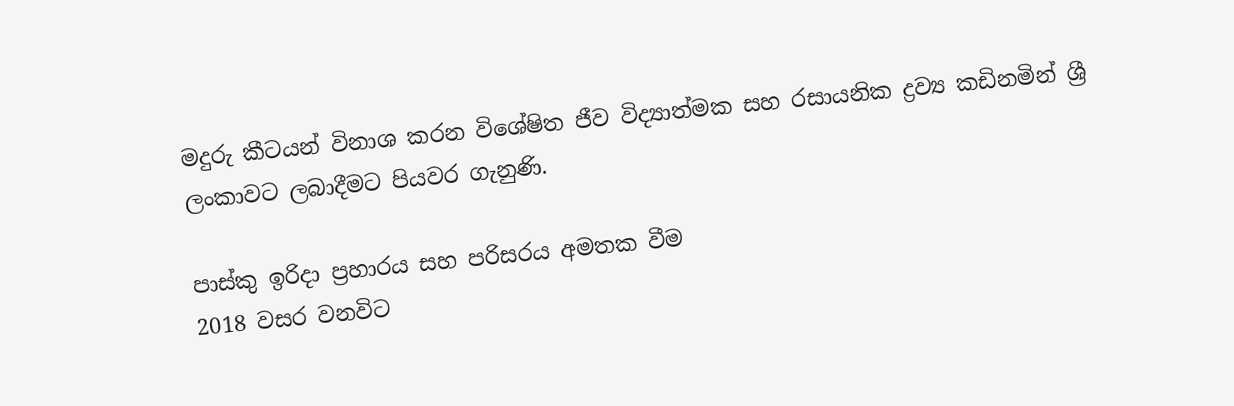මදුරු කීටයන් විනාශ කරන විශේෂිත ජීව විද්‍යාත්මක සහ රසායනික ද්‍රව්‍ය කඩිනමින් ශ්‍රී ලංකාවට ලබාදීමට පියවර ගැනුණි.

පාස්කු ඉරිදා ප්‍රහාරය සහ පරිසරය අමතක වීම
2018 වසර වනවිට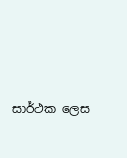සාර්ථක ‍ලෙස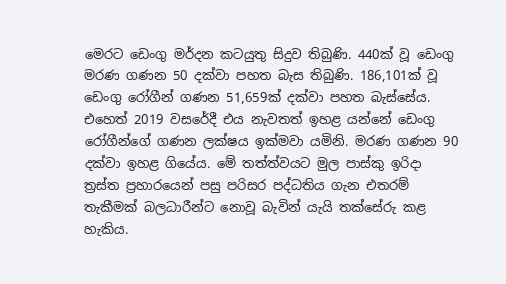මෙරට ‍ඩෙංගු මර්දන කටයුතු සිදුව තිබුණි. 440ක් වූ ඩෙංගු මරණ ගණන 50 දක්වා පහත බැස තිබුණි. 186,101ක් වූ ඩෙංගු රෝගීන් ගණන 51,659ක් දක්වා පහත බැස්සේය. එහෙත් 2019 වසරේදී එය නැවතත් ඉහළ යන්නේ ‍‍ඩෙංගු රෝගීන්ගේ ගණන ලක්ෂය ඉක්මවා යමිනි. මරණ ගණන 90 දක්වා ඉහළ ගියේය. මේ තත්ත්වයට මුල පාස්කු ඉරිදා ත්‍රස්ත ප්‍රහාරයෙන් පසු පරිසර පද්ධතිය ගැන එතරම් තැකීමක් බලධාරීන්ට නොවූ බැවින් යැයි තක්සේරු කළ හැකිය.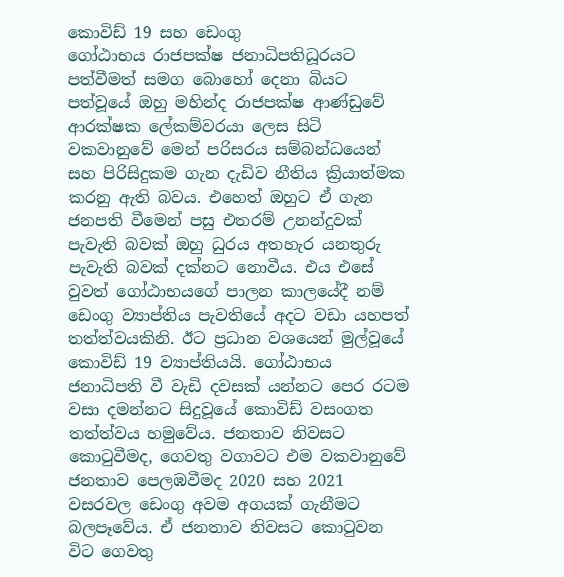කොවිඩ් 19 සහ ඩෙංගු
ගෝඨාභය රාජපක්ෂ ජනාධිපතිධූරයට පත්වීමත් සමග බො‍හෝ දෙනා බියට පත්වූයේ ඔහු මහින්ද රාජපක්ෂ ආණ්ඩුවේ ආරක්ෂක ලේකම්වරයා ලෙස සිටි වකවානුවේ මෙන් පරිසරය සම්බන්ධයෙන් සහ පිරිසිදුකම ගැන දැඩිව නීතිය ක්‍රියාත්මක කරනු ඇති බවය. එහෙත් ඔහුට ඒ ගැන ජනපති වීමෙන් පසු එතරම් උනන්දුවක් පැවැති බවක් ඔහු ධුරය අතහැර යනතුරු පැවැති බවක් දක්නට නොවීය. එය එසේ වුවත් ගෝඨාභයගේ පාලන කාලයේදී නම් ඩෙංගු ව්‍යාප්තිය පැවතියේ අදට වඩා යහපත් තත්ත්වයකිනි. ඊට ප්‍රධාන වශයෙන් මුල්වූයේ කොවිඩ් 19 ව්‍යාප්තියයි. ගෝඨාභය ජනාධිපති වී වැඩි දවසක් යන්නට පෙර රටම වසා දමන්නට සිදුවූ‍‍යේ කොවිඩ් වසංගත තත්ත්වය හමුවේය. ජනතාව නිවසට කොටුවීමද, ගෙවතු වගාවට එම වකවානුවේ ජනතාව පෙලඹවීමද 2020 සහ 2021 වසරවල ඩෙංගු අවම අගයක් ගැනීමට බලපෑවේය. ඒ ජනතාව නිවසට කොටුවන විට ගෙවතු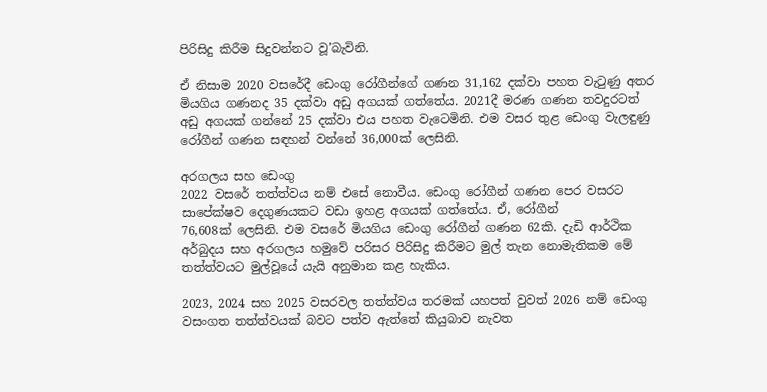පිරිසිදු කිරීම සිදුවන්නට වූ’බැවිනි.

ඒ නිසාම 2020 වසරේදී ඩෙංගු රෝගීන්‍ගේ ගණන 31,162 දක්වා පහත වැටුණු අතර මියගිය ගණනද 35 දක්වා අඩු අගයක් ගත්තේය. 2021දී මරණ ගණන තවදුරටත් අඩු අගයක් ගන්නේ 25 දක්වා එය පහත වැටෙමිනි. එම වසර තුළ ඩෙංගු වැලඳුණු රෝගීන් ගණන සඳහන් වන්නේ 36,000ක් ලෙසිනි.

අරගලය සහ ඩෙංගු
2022 වසරේ තත්ත්වය නම් එසේ ‍නොවීය. ඩෙංගු රෝගීන්‍ ගණන ‍‍පෙර වසරට සාපේක්ෂව දෙගුණයකට වඩා ඉහළ අගයක් ගත්තේය. ඒ, රෝගීන් 76,608ක් ‍ලෙසිනි. එම වසරේ මියගිය ඩෙංගු ‍රෝගීන් ගණන 62කි. දැඩි ආර්ථික අර්බුදය සහ අරගලය හමුවේ පරිසර පිරිසිදු කිරීමට මුල් තැන නොමැතිකම මේ තත්ත්වයට මුල්වූයේ යැයි අනුමාන කළ හැකිය.

2023, 2024 සහ 2025 වසරවල තත්ත්වය තරමක් යහපත් වුවත් 2026 නම් ඩෙංගු වසංගත තත්ත්වයක් බවට පත්ව ඇත්තේ කියුබාව නැවත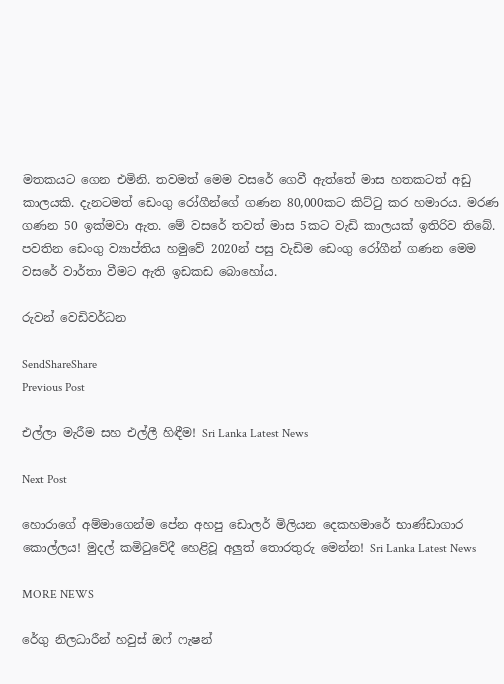මතකයට ගෙන එමිනි. තවමත් මෙම වසරේ ගෙවී ඇත්තේ මාස හතකටත් අඩු කාලයකි. දැනටමත් ‍ඩෙංගු රෝගීන්ගේ ගණන 80,000කට කිට්ටු කර හමාරය. මරණ ගණන 50 ඉක්මවා ඇත. මේ වසරේ තවත් මාස 5කට වැඩි කාලයක් ඉතිරිව තිබේ. පවතින ඩෙංගු ව්‍යාප්තිය හමුවේ 2020න් පසු වැඩිම ඩෙංගු රෝගීන් ගණන මෙම වසරේ වාර්තා වීමට ඇති ඉඩකඩ ‍බොහෝය.

රුවන් වෙඩිවර්ධන

SendShareShare
Previous Post

එල්ලා මැරීම සහ එල්ලී හිඳීම! Sri Lanka Latest News

Next Post

හොරාගේ අම්මාගෙන්ම පේන අහපු ඩොලර් මිලියන දෙකහමාරේ භාණ්ඩාගාර කොල්ලය! මුදල් කමිටුවේදී හෙළිවූ අලුත් තොරතුරු මෙන්න! Sri Lanka Latest News

MORE NEWS

රේගු නිලධාරීන් හවුස් ඔෆ් ෆැෂන්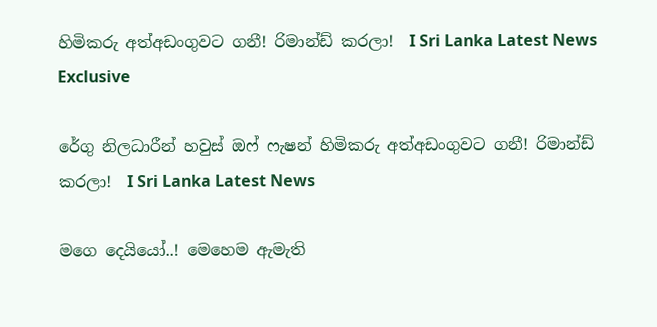හිමිකරු අත්අඩංගුවට ගනී! රිමාන්ඩ් කරලා!  I Sri Lanka Latest News
Exclusive

රේගු නිලධාරීන් හවුස් ඔෆ් ෆැෂන් හිමිකරු අත්අඩංගුවට ගනී! රිමාන්ඩ් කරලා!  I Sri Lanka Latest News

මගෙ දෙයියෝ..! මෙහෙම ඇමැති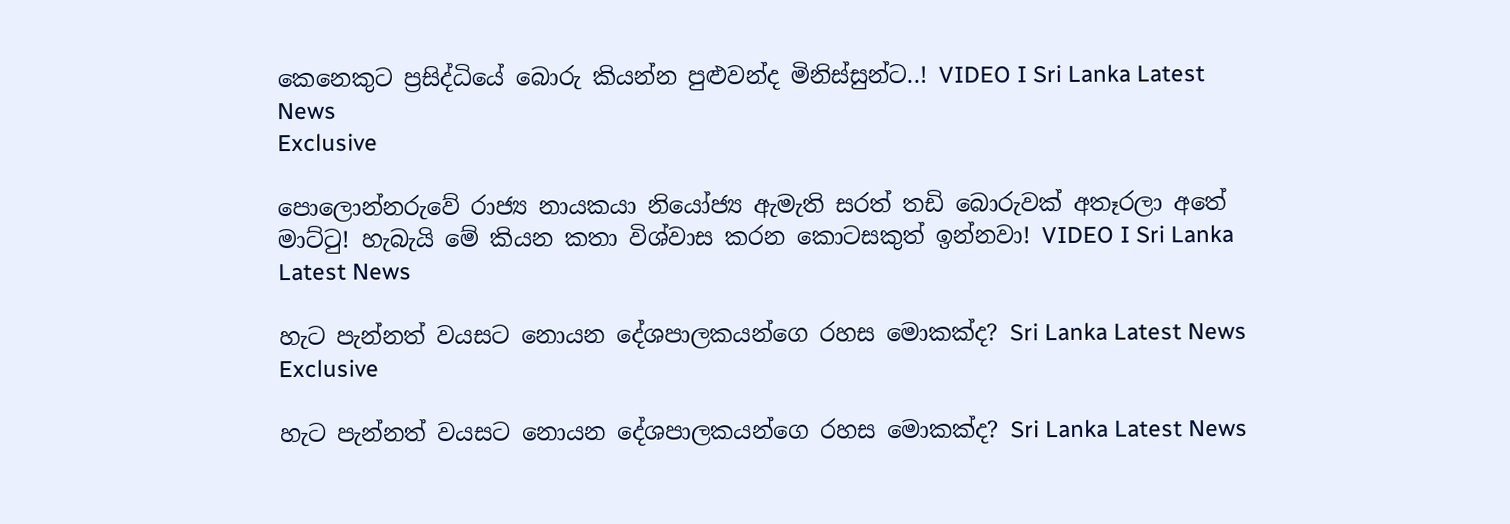කෙනෙකුට ප්‍රසිද්ධියේ බොරු කියන්න පුළුවන්ද මිනිස්සුන්ට..! VIDEO I Sri Lanka Latest News
Exclusive

පොලොන්නරුවේ රාජ්‍ය නායකයා නියෝජ්‍ය ඇමැති සරත් තඩි බොරුවක් අතෑරලා අතේ මාට්ටු! හැබැයි මේ කියන කතා විශ්වාස කරන කොටසකුත් ඉන්නවා! VIDEO I Sri Lanka Latest News

හැට පැන්නත් වයසට නොයන දේශපාලකයන්ගෙ රහස මොකක්ද? Sri Lanka Latest News
Exclusive

හැට පැන්නත් වයසට නොයන දේශපාලකයන්ගෙ රහස මොකක්ද? Sri Lanka Latest News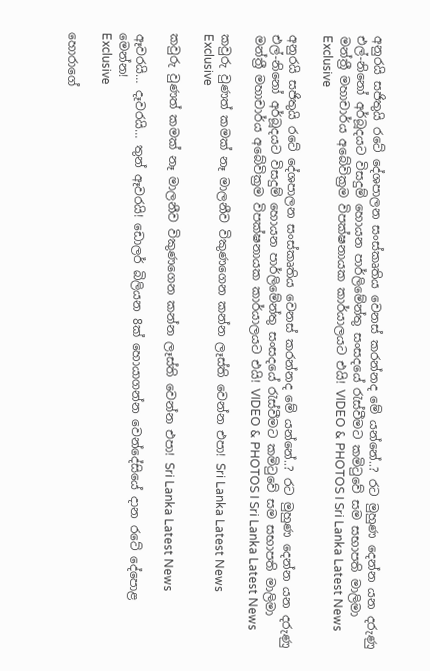අනුරයි සජිතුයි රටේ දේශපාලන සංස්කෘතිය වෙනස් කරන්නද මේ යන්නේ..? රට මුහුණ දෙන්න යන දරුණු එල්-නිනෝ අර්බූදයට විසදුම් හොයන පාර්ලිමේන්තු සංසදයේ රැස්වීමට කමිටුවේ සම සභාපති මාලිමා මන්ත්‍රී මහාචාර්ය අබේවික්‍රම විපක්ෂනායක කාර්යාලයට එයි! VIDEO & PHOTOS I Sri Lanka Latest News
Exclusive

අනුරයි සජිතුයි රටේ දේශපාලන සංස්කෘතිය වෙනස් කරන්නද මේ යන්නේ..? රට මුහුණ දෙන්න යන දරුණු එල්-නිනෝ අර්බූදයට විසදුම් හොයන පාර්ලිමේන්තු සංසදයේ රැස්වීමට කමිටුවේ සම සභාපති මාලිමා මන්ත්‍රී මහාචාර්ය අබේවික්‍රම විපක්ෂනායක කාර්යාලයට එයි! VIDEO & PHOTOS I Sri Lanka Latest News

කවුරු වුණත් කමක් නෑ මාලනීව විකුණගෙන කන්න ලෑස්ති වෙන්න එපා! Sri Lanka Latest News
Exclusive

කවුරු වුණත් කමක් නෑ මාලනීව විකුණගෙන කන්න ලෑස්ති වෙන්න එපා! Sri Lanka Latest News

ඈවරයි… දෑවරයි… තුන් ඈවරයි! ඩොලර් බිලියන 8ක් හොයාගන්න වෙන්දේසියේ දාන ‌රටේ දේපොළ මෙන්න!
Exclusive

හොරාගේ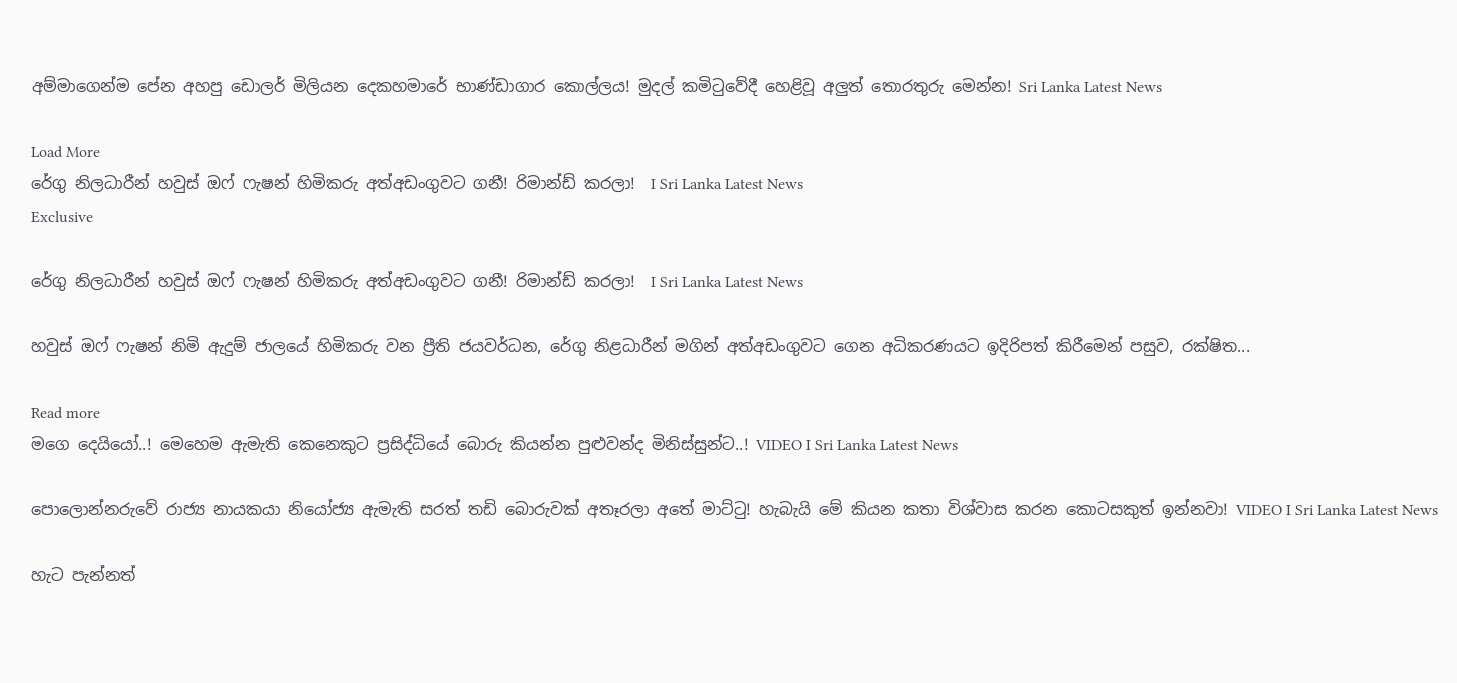අම්මාගෙන්ම පේන අහපු ඩොලර් මිලියන දෙකහමාරේ භාණ්ඩාගාර කොල්ලය! මුදල් කමිටුවේදී හෙළිවූ අලුත් තොරතුරු මෙන්න! Sri Lanka Latest News

Load More
රේගු නිලධාරීන් හවුස් ඔෆ් ෆැෂන් හිමිකරු අත්අඩංගුවට ගනී! රිමාන්ඩ් කරලා!  I Sri Lanka Latest News
Exclusive

රේගු නිලධාරීන් හවුස් ඔෆ් ෆැෂන් හිමිකරු අත්අඩංගුවට ගනී! රිමාන්ඩ් කරලා!  I Sri Lanka Latest News

හවුස් ඔෆ් ෆැෂන් නිමි ඇදුම් ජාලයේ හිමිකරු වන ප්‍රීති ජයවර්ධන, රේගු නිළධාරීන් මගින් අත්අඩංගුවට ගෙන අධිකරණයට ඉදිරිපත් කිරීමෙන් පසුව, රක්ෂිත...

Read more
මගෙ දෙයියෝ..! මෙහෙම ඇමැති කෙනෙකුට ප්‍රසිද්ධියේ බොරු කියන්න පුළුවන්ද මිනිස්සුන්ට..! VIDEO I Sri Lanka Latest News

පොලොන්නරුවේ රාජ්‍ය නායකයා නියෝජ්‍ය ඇමැති සරත් තඩි බොරුවක් අතෑරලා අතේ මාට්ටු! හැබැයි මේ කියන කතා විශ්වාස කරන කොටසකුත් ඉන්නවා! VIDEO I Sri Lanka Latest News

හැට පැන්නත්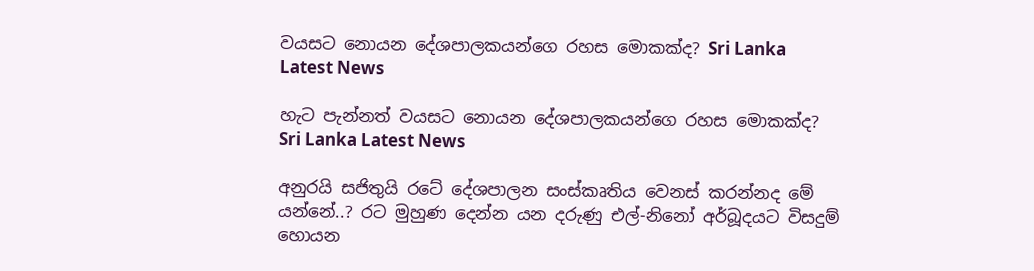වයසට නොයන දේශපාලකයන්ගෙ රහස මොකක්ද? Sri Lanka Latest News

හැට පැන්නත් වයසට නොයන දේශපාලකයන්ගෙ රහස මොකක්ද? Sri Lanka Latest News

අනුරයි සජිතුයි රටේ දේශපාලන සංස්කෘතිය වෙනස් කරන්නද මේ යන්නේ..? රට මුහුණ දෙන්න යන දරුණු එල්-නිනෝ අර්බූදයට විසදුම් හොයන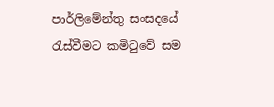පාර්ලිමේන්තු සංසදයේ රැස්වීමට කමිටුවේ සම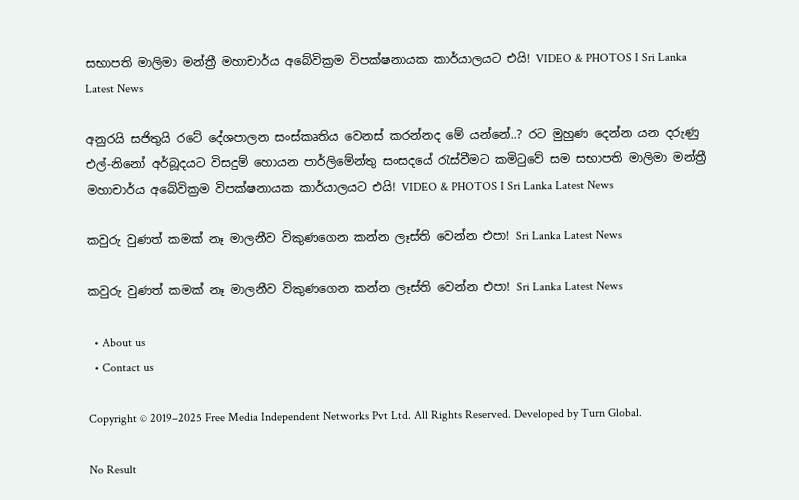සභාපති මාලිමා මන්ත්‍රී මහාචාර්ය අබේවික්‍රම විපක්ෂනායක කාර්යාලයට එයි! VIDEO & PHOTOS I Sri Lanka Latest News

අනුරයි සජිතුයි රටේ දේශපාලන සංස්කෘතිය වෙනස් කරන්නද මේ යන්නේ..? රට මුහුණ දෙන්න යන දරුණු එල්-නිනෝ අර්බූදයට විසදුම් හොයන පාර්ලිමේන්තු සංසදයේ රැස්වීමට කමිටුවේ සම සභාපති මාලිමා මන්ත්‍රී මහාචාර්ය අබේවික්‍රම විපක්ෂනායක කාර්යාලයට එයි! VIDEO & PHOTOS I Sri Lanka Latest News

කවුරු වුණත් කමක් නෑ මාලනීව විකුණගෙන කන්න ලෑස්ති වෙන්න එපා! Sri Lanka Latest News

කවුරු වුණත් කමක් නෑ මාලනීව විකුණගෙන කන්න ලෑස්ති වෙන්න එපා! Sri Lanka Latest News

  • About us
  • Contact us

Copyright © 2019–2025 Free Media Independent Networks Pvt Ltd. All Rights Reserved. Developed by Turn Global.

No Result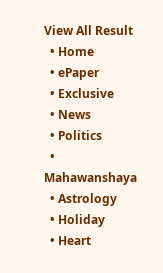View All Result
  • Home
  • ePaper
  • Exclusive
  • News
  • Politics
  • Mahawanshaya
  • Astrology
  • Holiday
  • Heart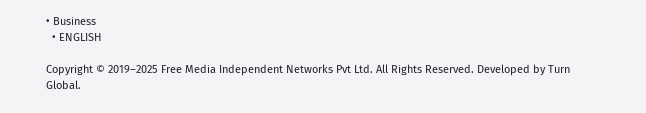• Business
  • ENGLISH

Copyright © 2019–2025 Free Media Independent Networks Pvt Ltd. All Rights Reserved. Developed by Turn Global.